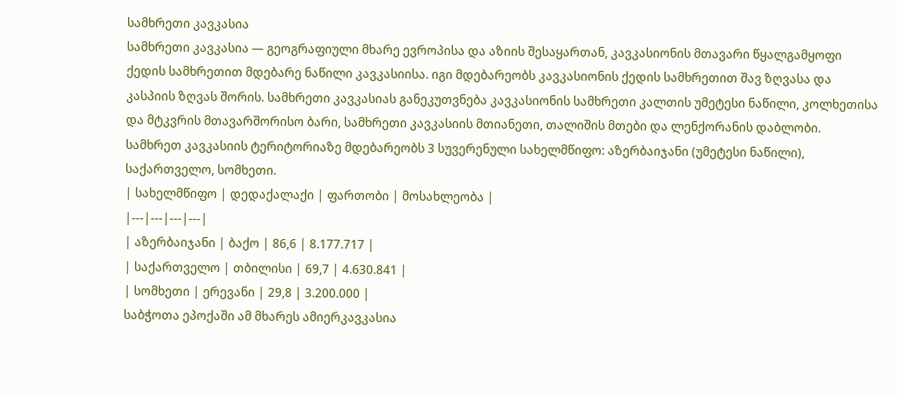სამხრეთი კავკასია
სამხრეთი კავკასია — გეოგრაფიული მხარე ევროპისა და აზიის შესაყართან, კავკასიონის მთავარი წყალგამყოფი ქედის სამხრეთით მდებარე ნაწილი კავკასიისა. იგი მდებარეობს კავკასიონის ქედის სამხრეთით შავ ზღვასა და კასპიის ზღვას შორის. სამხრეთი კავკასიას განეკუთვნება კავკასიონის სამხრეთი კალთის უმეტესი ნაწილი, კოლხეთისა და მტკვრის მთავარშორისო ბარი, სამხრეთი კავკასიის მთიანეთი, თალიშის მთები და ლენქორანის დაბლობი. სამხრეთ კავკასიის ტერიტორიაზე მდებარეობს 3 სუვერენული სახელმწიფო: აზერბაიჯანი (უმეტესი ნაწილი), საქართველო, სომხეთი.
| სახელმწიფო | დედაქალაქი | ფართობი | მოსახლეობა |
|---|---|---|---|
| აზერბაიჯანი | ბაქო | 86,6 | 8.177.717 |
| საქართველო | თბილისი | 69,7 | 4.630.841 |
| სომხეთი | ერევანი | 29,8 | 3.200.000 |
საბჭოთა ეპოქაში ამ მხარეს ამიერკავკასია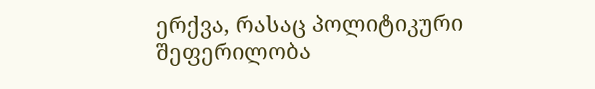ერქვა, რასაც პოლიტიკური შეფერილობა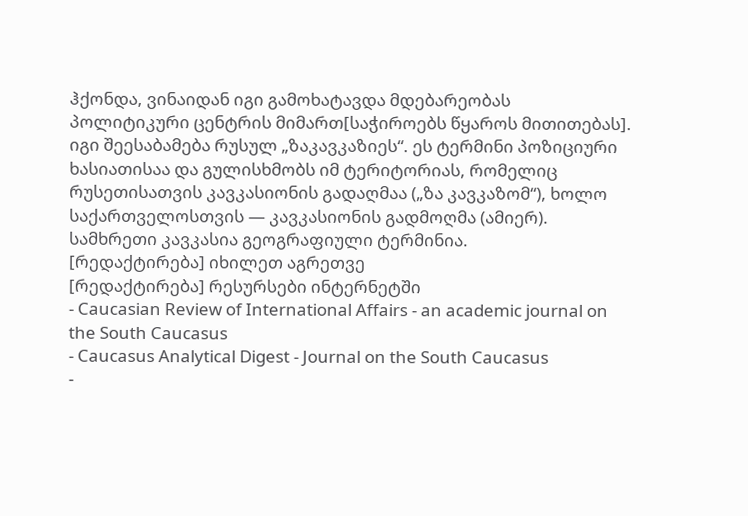ჰქონდა, ვინაიდან იგი გამოხატავდა მდებარეობას პოლიტიკური ცენტრის მიმართ[საჭიროებს წყაროს მითითებას]. იგი შეესაბამება რუსულ „ზაკავკაზიეს“. ეს ტერმინი პოზიციური ხასიათისაა და გულისხმობს იმ ტერიტორიას, რომელიც რუსეთისათვის კავკასიონის გადაღმაა („ზა კავკაზომ“), ხოლო საქართველოსთვის — კავკასიონის გადმოღმა (ამიერ). სამხრეთი კავკასია გეოგრაფიული ტერმინია.
[რედაქტირება] იხილეთ აგრეთვე
[რედაქტირება] რესურსები ინტერნეტში
- Caucasian Review of International Affairs - an academic journal on the South Caucasus
- Caucasus Analytical Digest - Journal on the South Caucasus
-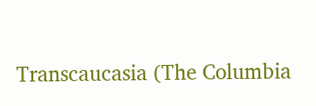Transcaucasia (The Columbia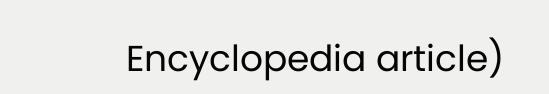Encyclopedia article)